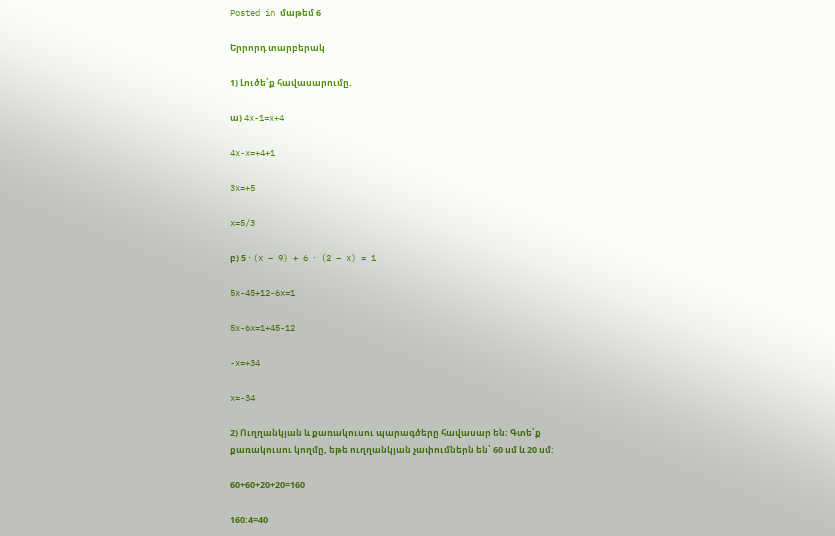Posted in մաթեմ 6

Երրորդ տարբերակ

1) Լուծե՛ք հավասարումը.

ա) 4x-1=x+4

4x-x=+4+1

3x=+5

x=5/3

բ) 5 ⋅ (x – 9) + 6 ⋅ (2 – x) = 1

5x-45+12-6x=1

5x-6x=1+45-12

-x=+34

x=-34

2) Ուղղանկյան և քառակուսու պարագծերը հավասար են։ Գտե՛ք քառակուսու կողմը, եթե ուղղանկյան չափումներն են՝ 60 սմ և 20 սմ:

60+60+20+20=160

160:4=40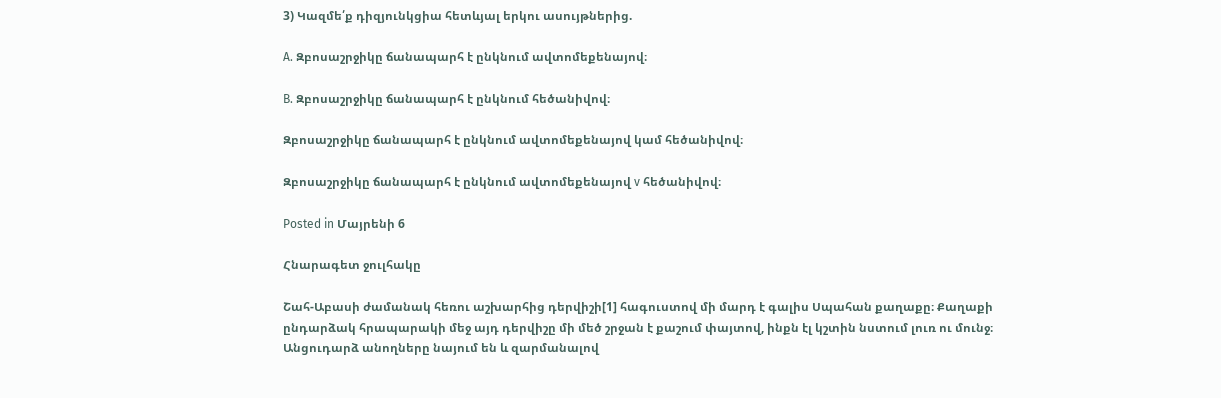3) Կազմե՛ք դիզյունկցիա հետևյալ երկու ասույթներից.

A. Զբոսաշրջիկը ճանապարհ է ընկնում ավտոմեքենայով։

B. Զբոսաշրջիկը ճանապարհ է ընկնում հեծանիվով։

Զբոսաշրջիկը ճանապարհ է ընկնում ավտոմեքենայով կամ հեծանիվով։

Զբոսաշրջիկը ճանապարհ է ընկնում ավտոմեքենայով v հեծանիվով։

Posted in Մայրենի 6

Հնարագետ ջուլհակը

Շահ-Աբասի ժամանակ հեռու աշխարհից դերվիշի[1] հագուստով մի մարդ է գալիս Սպահան քաղաքը։ Քաղաքի ընդարձակ հրապարակի մեջ այդ դերվիշը մի մեծ շրջան է քաշում փայտով, ինքն էլ կշտին նստում լուռ ու մունջ։ Անցուդարձ անողները նայում են և զարմանալով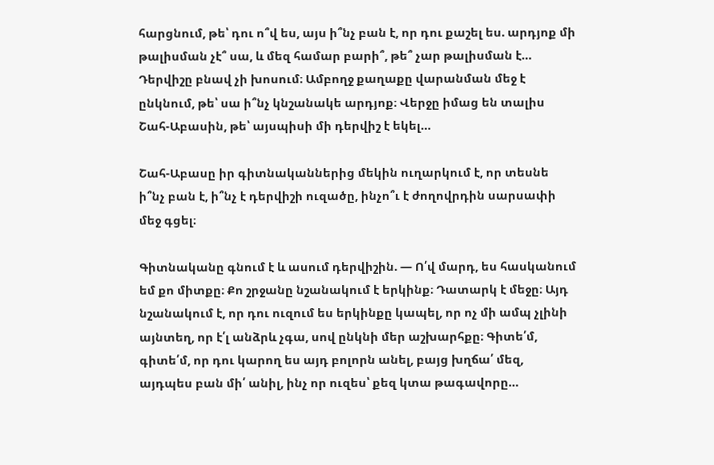հարցնում, թե՝ դու ո՞վ ես, այս ի՞նչ բան է, որ դու քաշել ես. արդյոք մի թալիսման չէ՞ սա, և մեզ համար բարի՞, թե՞ չար թալիսման է… Դերվիշը բնավ չի խոսում։ Ամբողջ քաղաքը վարանման մեջ է ընկնում, թե՝ սա ի՞նչ կնշանակե արդյոք։ Վերջը իմաց են տալիս Շահ-Աբասին, թե՝ այսպիսի մի դերվիշ է եկել…

Շահ-Աբասը իր գիտնականներից մեկին ուղարկում է, որ տեսնե ի՞նչ բան է, ի՞նչ է դերվիշի ուզածը, ինչո՞ւ է ժողովրդին սարսափի մեջ գցել։

Գիտնականը գնում է և ասում դերվիշին. — Ո՛վ մարդ, ես հասկանում եմ քո միտքը։ Քո շրջանը նշանակում է երկինք։ Դատարկ է մեջը։ Այդ նշանակում է, որ դու ուզում ես երկինքը կապել, որ ոչ մի ամպ չլինի այնտեղ, որ է՛լ անձրև չգա, սով ընկնի մեր աշխարհքը։ Գիտե՛մ, գիտե՛մ, որ դու կարող ես այդ բոլորն անել, բայց խղճա՛ մեզ, այդպես բան մի՛ անիլ, ինչ որ ուզես՝ քեզ կտա թագավորը…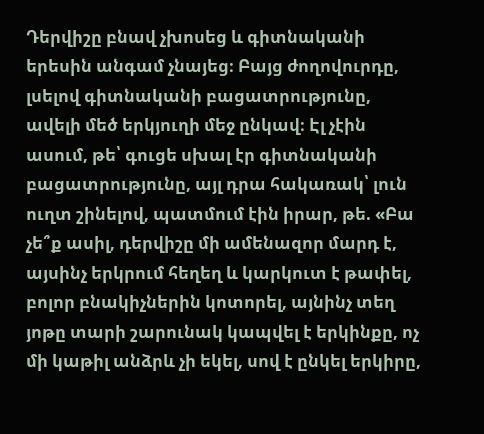Դերվիշը բնավ չխոսեց և գիտնականի երեսին անգամ չնայեց։ Բայց ժողովուրդը, լսելով գիտնականի բացատրությունը, ավելի մեծ երկյուղի մեջ ընկավ։ Էլ չէին ասում, թե՝ գուցե սխալ էր գիտնականի բացատրությունը, այլ դրա հակառակ՝ լուն ուղտ շինելով, պատմում էին իրար, թե. «Բա չե՞ք ասիլ, դերվիշը մի ամենազոր մարդ է, այսինչ երկրում հեղեղ և կարկուտ է թափել, բոլոր բնակիչներին կոտորել, այնինչ տեղ յոթը տարի շարունակ կապվել է երկինքը, ոչ մի կաթիլ անձրև չի եկել, սով է ընկել երկիրը,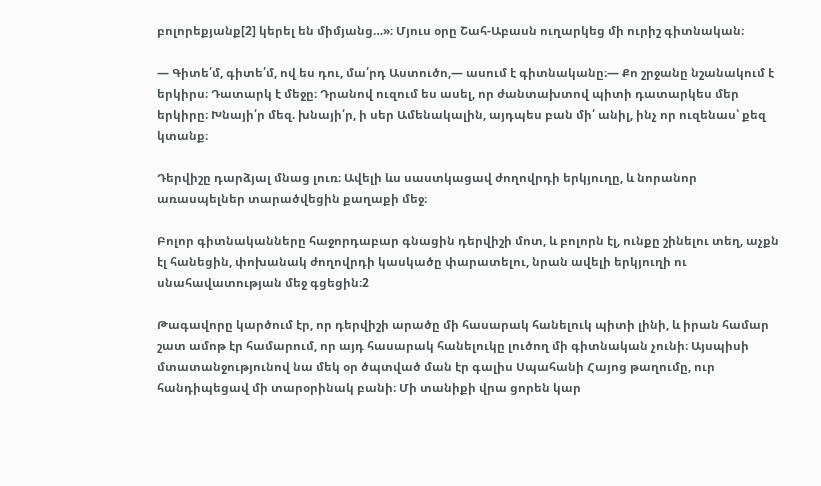բոլորեքյանք[2] կերել են միմյանց…»։ Մյուս օրը Շահ-Աբասն ուղարկեց մի ուրիշ գիտնական։

— Գիտե՛մ, գիտե՛մ, ով ես դու, մա՛րդ Աստուծո,— ասում է գիտնականը։— Քո շրջանը նշանակում է երկիրս։ Դատարկ է մեջը։ Դրանով ուզում ես ասել, որ ժանտախտով պիտի դատարկես մեր երկիրը։ Խնայի՛ր մեզ. խնայի՛ր, ի սեր Ամենակալին, այդպես բան մի՛ անիլ, ինչ որ ուզենաս՝ քեզ կտանք։

Դերվիշը դարձյալ մնաց լուռ։ Ավելի ևս սաստկացավ ժողովրդի երկյուղը, և նորանոր առասպելներ տարածվեցին քաղաքի մեջ։

Բոլոր գիտնականները հաջորդաբար գնացին դերվիշի մոտ, և բոլորն էլ, ունքը շինելու տեղ, աչքն էլ հանեցին, փոխանակ ժողովրդի կասկածը փարատելու, նրան ավելի երկյուղի ու սնահավատության մեջ գցեցին։2

Թագավորը կարծում էր, որ դերվիշի արածը մի հասարակ հանելուկ պիտի լինի, և իրան համար շատ ամոթ էր համարում, որ այդ հասարակ հանելուկը լուծող մի գիտնական չունի։ Այսպիսի մտատանջությունով նա մեկ օր ծպտված ման էր գալիս Սպահանի Հայոց թաղումը, ուր հանդիպեցավ մի տարօրինակ բանի։ Մի տանիքի վրա ցորեն կար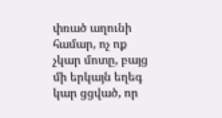փռած աղունի համար, ոչ ոք չկար մոտը, բայց մի երկայն եղեգ կար ցցված, որ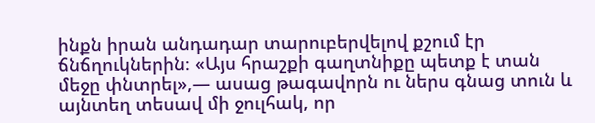ինքն իրան անդադար տարուբերվելով քշում էր ճնճղուկներին։ «Այս հրաշքի գաղտնիքը պետք է տան մեջը փնտրել»,— ասաց թագավորն ու ներս գնաց տուն և այնտեղ տեսավ մի ջուլհակ, որ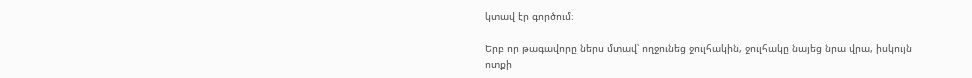կտավ էր գործում։

Երբ որ թագավորը ներս մտավ՝ ողջունեց ջուլհակին, ջուլհակը նայեց նրա վրա, իսկույն ոտքի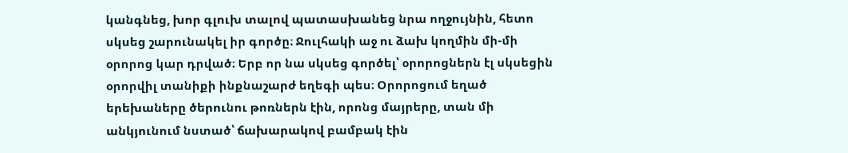կանգնեց, խոր գլուխ տալով պատասխանեց նրա ողջույնին, հետո սկսեց շարունակել իր գործը։ Ջուլհակի աջ ու ձախ կողմին մի-մի օրորոց կար դրված։ Երբ որ նա սկսեց գործել՝ օրորոցներն էլ սկսեցին օրորվիլ տանիքի ինքնաշարժ եղեգի պես։ Օրորոցում եղած երեխաները ծերունու թոռներն էին, որոնց մայրերը, տան մի անկյունում նստած՝ ճախարակով բամբակ էին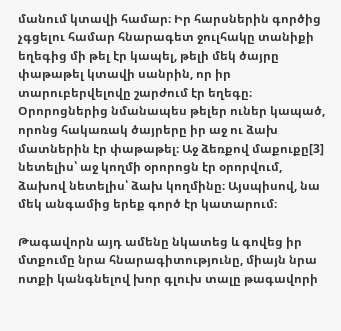մանում կտավի համար։ Իր հարսներին գործից չգցելու համար հնարագետ ջուլհակը տանիքի եղեգից մի թել էր կապել, թելի մեկ ծայրը փաթաթել կտավի սանրին, որ իր տարուբերվելովը շարժում էր եղեգը։ Օրորոցներից նմանապես թելեր ուներ կապած, որոնց հակառակ ծայրերը իր աջ ու ձախ մատներին էր փաթաթել։ Աջ ձեռքով մաքուքը[3] նետելիս՝ աջ կողմի օրորոցն էր օրորվում, ձախով նետելիս՝ ձախ կողմինը։ Այսպիսով, նա մեկ անգամից երեք գործ էր կատարում։

Թագավորն այդ ամենը նկատեց և գովեց իր մտքումը նրա հնարագիտությունը, միայն նրա ոտքի կանգնելով խոր գլուխ տալը թագավորի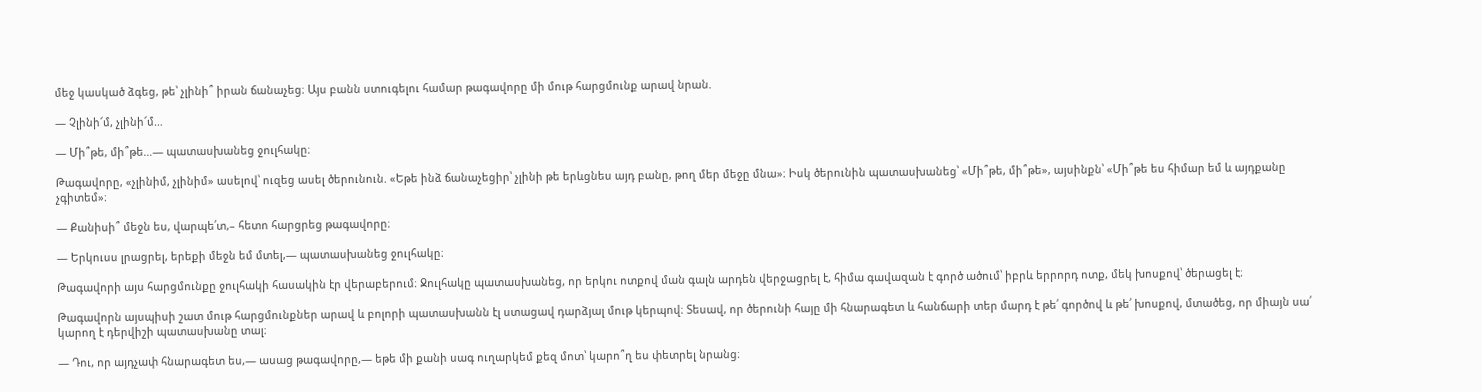մեջ կասկած ձգեց, թե՝ չլինի՞ իրան ճանաչեց։ Այս բանն ստուգելու համար թագավորը մի մութ հարցմունք արավ նրան.

— Չլինի՜մ, չլինի՜մ…

— Մի՞թե, մի՞թե…— պատասխանեց ջուլհակը։

Թագավորը, «չլինիմ, չլինիմ» ասելով՝ ուզեց ասել ծերունուն. «Եթե ինձ ճանաչեցիր՝ չլինի թե երևցնես այդ բանը, թող մեր մեջը մնա»։ Իսկ ծերունին պատասխանեց՝ «Մի՞թե, մի՞թե», այսինքն՝ «Մի՞թե ես հիմար եմ և այդքանը չգիտեմ»։

— Քանիսի՞ մեջն ես, վարպե՛տ,– հետո հարցրեց թագավորը։

— Երկուսս լրացրել, երեքի մեջն եմ մտել,— պատասխանեց ջուլհակը։

Թագավորի այս հարցմունքը ջուլհակի հասակին էր վերաբերում։ Ջուլհակը պատասխանեց, որ երկու ոտքով ման գալն արդեն վերջացրել է, հիմա գավազան է գործ ածում՝ իբրև երրորդ ոտք, մեկ խոսքով՝ ծերացել է։

Թագավորն այսպիսի շատ մութ հարցմունքներ արավ և բոլորի պատասխանն էլ ստացավ դարձյալ մութ կերպով։ Տեսավ, որ ծերունի հայը մի հնարագետ և հանճարի տեր մարդ է թե՛ գործով և թե՛ խոսքով, մտածեց, որ միայն սա՛ կարող է դերվիշի պատասխանը տալ։

— Դու, որ այդչափ հնարագետ ես,— ասաց թագավորը,— եթե մի քանի սագ ուղարկեմ քեզ մոտ՝ կարո՞ղ ես փետրել նրանց։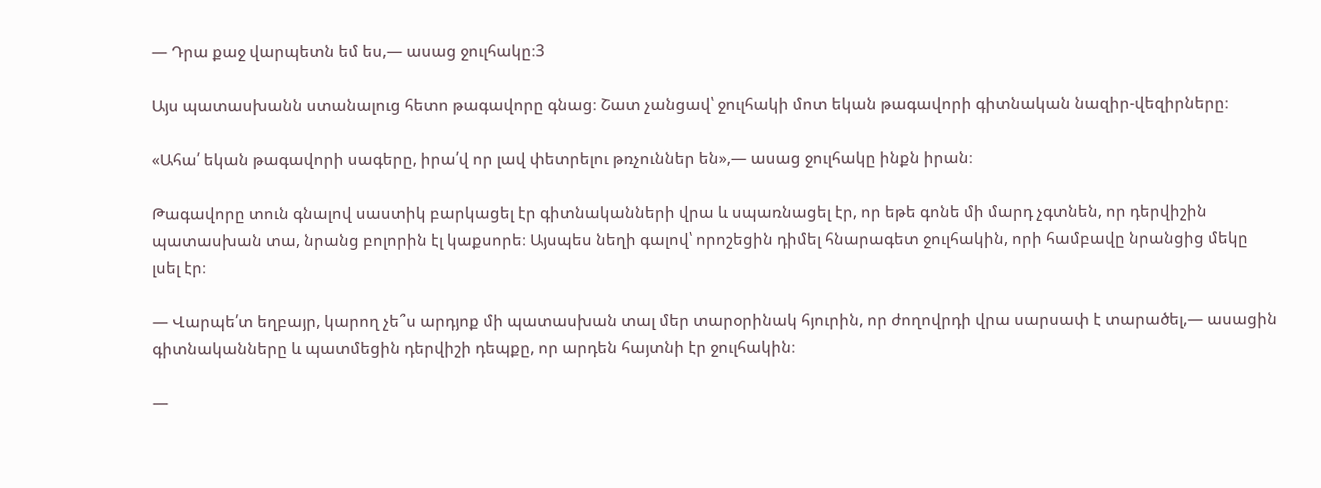— Դրա քաջ վարպետն եմ ես,— ասաց ջուլհակը։3

Այս պատասխանն ստանալուց հետո թագավորը գնաց։ Շատ չանցավ՝ ջուլհակի մոտ եկան թագավորի գիտնական նազիր-վեզիրները։

«Ահա՛ եկան թագավորի սագերը, իրա՛վ որ լավ փետրելու թռչուններ են»,— ասաց ջուլհակը ինքն իրան։

Թագավորը տուն գնալով սաստիկ բարկացել էր գիտնականների վրա և սպառնացել էր, որ եթե գոնե մի մարդ չգտնեն, որ դերվիշին պատասխան տա, նրանց բոլորին էլ կաքսորե։ Այսպես նեղի գալով՝ որոշեցին դիմել հնարագետ ջուլհակին, որի համբավը նրանցից մեկը լսել էր։

— Վարպե՛տ եղբայր, կարող չե՞ս արդյոք մի պատասխան տալ մեր տարօրինակ հյուրին, որ ժողովրդի վրա սարսափ է տարածել,— ասացին գիտնականները և պատմեցին դերվիշի դեպքը, որ արդեն հայտնի էր ջուլհակին։

—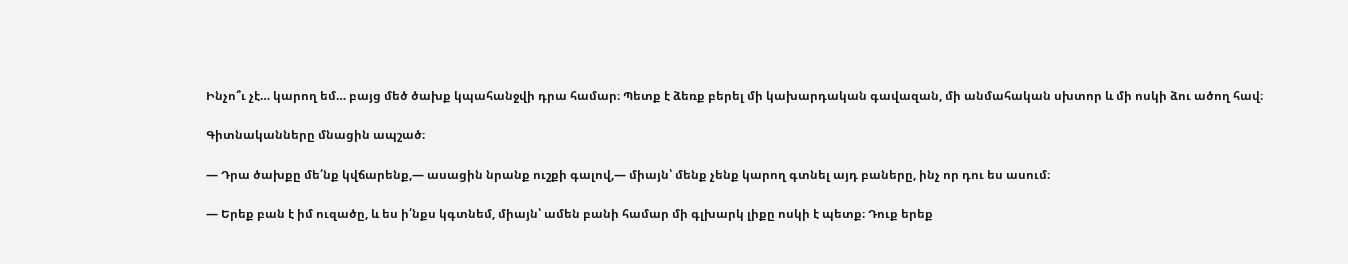Ինչո՞ւ չէ… կարող եմ… բայց մեծ ծախք կպահանջվի դրա համար։ Պետք է ձեռք բերել մի կախարդական գավազան, մի անմահական սխտոր և մի ոսկի ձու ածող հավ։

Գիտնականները մնացին ապշած։

— Դրա ծախքը մե՛նք կվճարենք,— ասացին նրանք ուշքի գալով,— միայն՝ մենք չենք կարող գտնել այդ բաները, ինչ որ դու ես ասում։

— Երեք բան է իմ ուզածը, և ես ի՛նքս կգտնեմ, միայն՝ ամեն բանի համար մի գլխարկ լիքը ոսկի է պետք։ Դուք երեք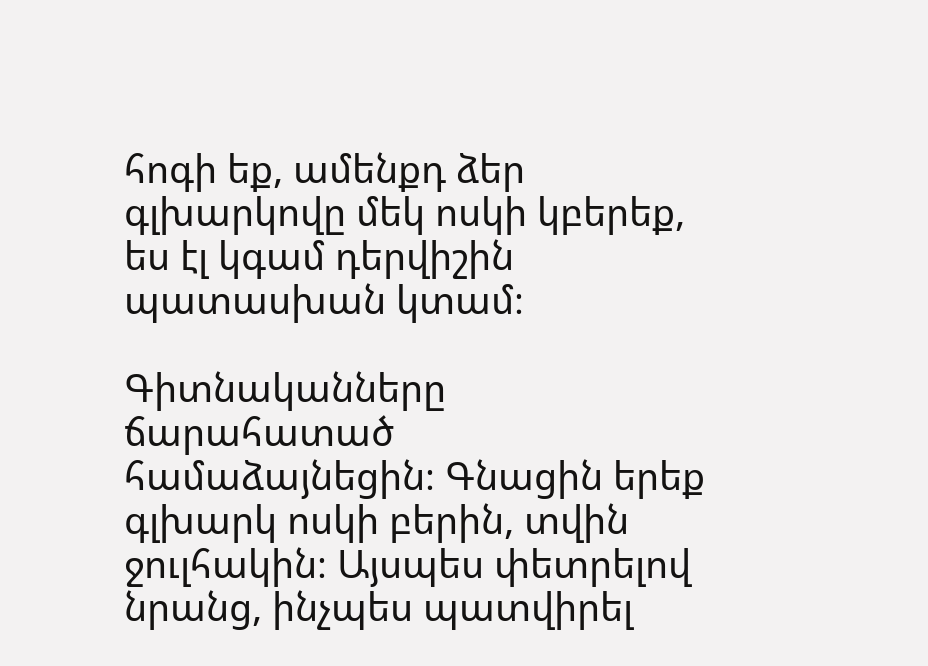հոգի եք, ամենքդ ձեր գլխարկովը մեկ ոսկի կբերեք, ես էլ կգամ դերվիշին պատասխան կտամ։

Գիտնականները ճարահատած համաձայնեցին։ Գնացին երեք գլխարկ ոսկի բերին, տվին ջուլհակին։ Այսպես փետրելով նրանց, ինչպես պատվիրել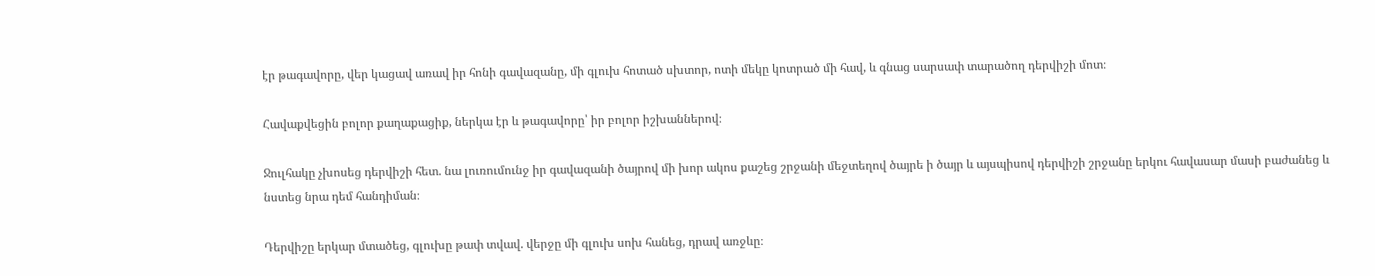էր թագավորը, վեր կացավ առավ իր հոնի գավազանը, մի գլուխ հոտած սխտոր, ոտի մեկը կոտրած մի հավ, և գնաց սարսափ տարածող դերվիշի մոտ։

Հավաքվեցին բոլոր քաղաքացիք, ներկա էր և թագավորը՝ իր բոլոր իշխաններով։

Ջուլհակը չխոսեց դերվիշի հետ. նա լուռումունջ իր գավազանի ծայրով մի խոր ակոս քաշեց շրջանի մեջտեղով ծայրե ի ծայր և այսպիսով դերվիշի շրջանը երկու հավասար մասի բաժանեց և նստեց նրա դեմ հանդիման։

Դերվիշը երկար մտածեց, գլուխը թափ տվավ. վերջը մի գլուխ սոխ հանեց, դրավ առջևը։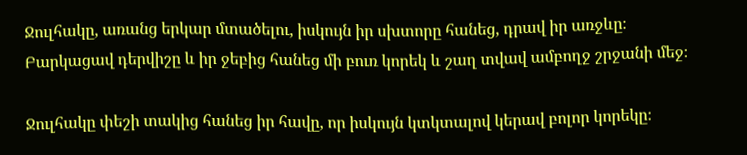Ջուլհակը, առանց երկար մտածելու, իսկույն իր սխտորը հանեց, դրավ իր առջևը։ Բարկացավ դերվիշը և իր ջեբից հանեց մի բուռ կորեկ և շաղ տվավ ամբողջ շրջանի մեջ։

Ջուլհակը փեշի տակից հանեց իր հավը, որ իսկույն կտկտալով կերավ բոլոր կորեկը։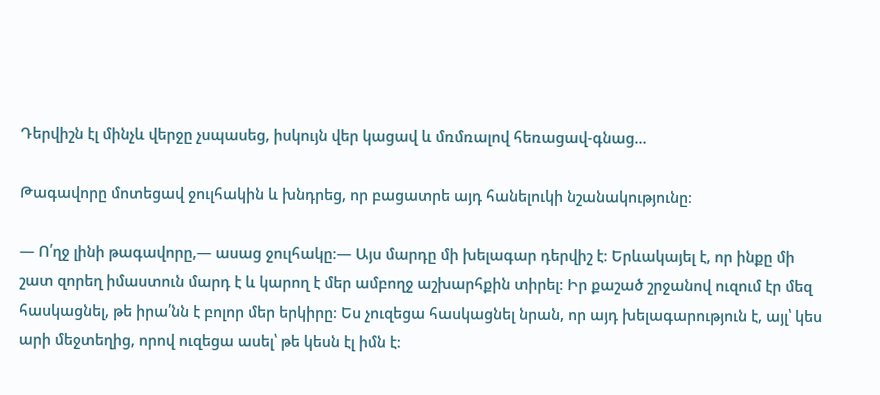Դերվիշն էլ մինչև վերջը չսպասեց, իսկույն վեր կացավ և մռմռալով հեռացավ-գնաց…

Թագավորը մոտեցավ ջուլհակին և խնդրեց, որ բացատրե այդ հանելուկի նշանակությունը։

— Ո՛ղջ լինի թագավորը,— ասաց ջուլհակը։— Այս մարդը մի խելագար դերվիշ է։ Երևակայել է, որ ինքը մի շատ զորեղ իմաստուն մարդ է և կարող է մեր ամբողջ աշխարհքին տիրել։ Իր քաշած շրջանով ուզում էր մեզ հասկացնել, թե իրա՛նն է բոլոր մեր երկիրը։ Ես չուզեցա հասկացնել նրան, որ այդ խելագարություն է, այլ՝ կես արի մեջտեղից, որով ուզեցա ասել՝ թե կեսն էլ իմն է։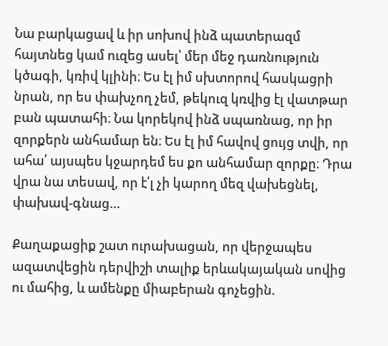Նա բարկացավ և իր սոխով ինձ պատերազմ հայտնեց կամ ուզեց ասել՝ մեր մեջ դառնություն կծագի, կռիվ կլինի։ Ես էլ իմ սխտորով հասկացրի նրան, որ ես փախչող չեմ, թեկուզ կռվից էլ վատթար բան պատահի։ Նա կորեկով ինձ սպառնաց, որ իր զորքերն անհամար են։ Ես էլ իմ հավով ցույց տվի, որ ահա՛ այսպես կջարդեմ ես քո անհամար զորքը։ Դրա վրա նա տեսավ, որ է՛լ չի կարող մեզ վախեցնել, փախավ-գնաց…

Քաղաքացիք շատ ուրախացան, որ վերջապես ազատվեցին դերվիշի տալիք երևակայական սովից ու մահից, և ամենքը միաբերան գոչեցին.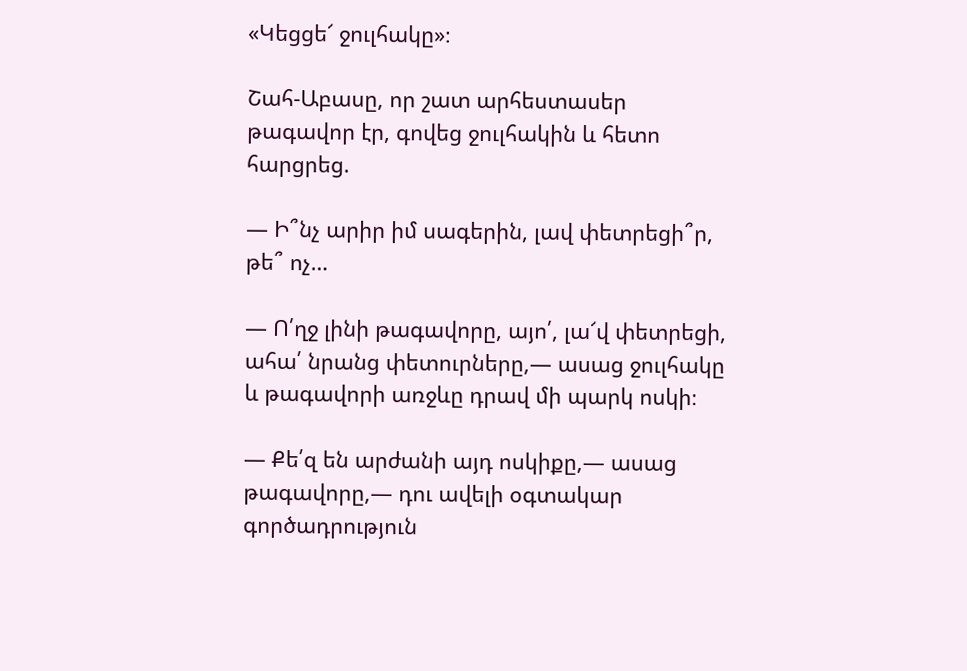«Կեցցե՜ ջուլհակը»։

Շահ-Աբասը, որ շատ արհեստասեր թագավոր էր, գովեց ջուլհակին և հետո հարցրեց.

— Ի՞նչ արիր իմ սագերին, լավ փետրեցի՞ր, թե՞ ոչ…

— Ո՛ղջ լինի թագավորը, այո՛, լա՜վ փետրեցի, ահա՛ նրանց փետուրները,— ասաց ջուլհակը և թագավորի առջևը դրավ մի պարկ ոսկի։

— Քե՛զ են արժանի այդ ոսկիքը,— ասաց թագավորը,— դու ավելի օգտակար գործադրություն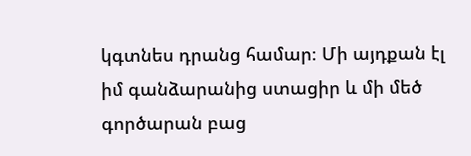կգտնես դրանց համար։ Մի այդքան էլ իմ գանձարանից ստացիր և մի մեծ գործարան բաց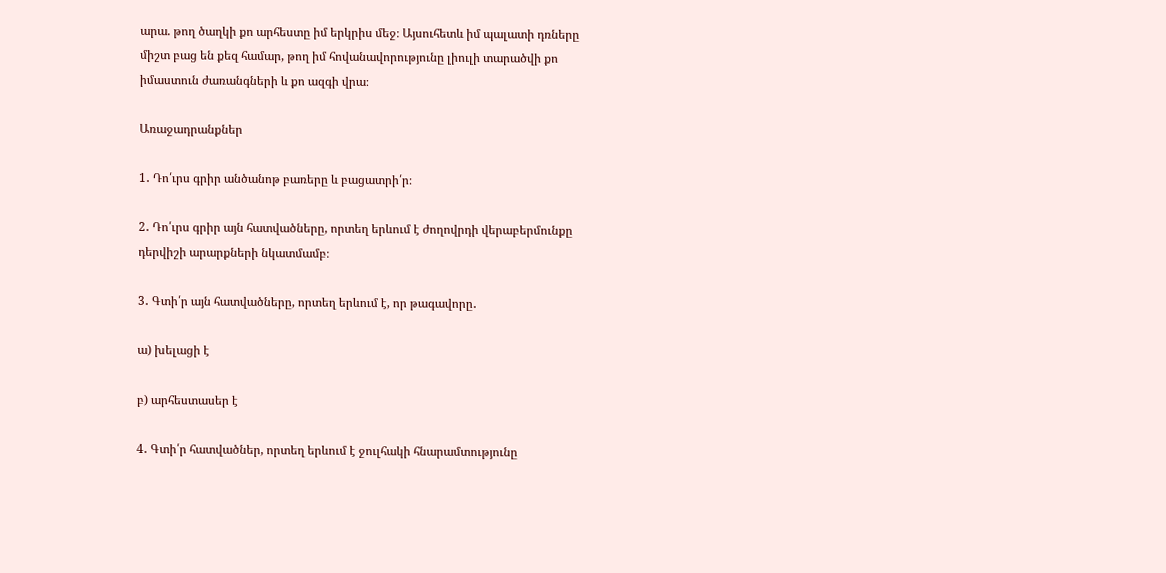արա. թող ծաղկի քո արհեստը իմ երկրիս մեջ։ Այսուհետև իմ պալատի դռները միշտ բաց են քեզ համար, թող իմ հովանավորությունը լիուլի տարածվի քո իմաստուն ժառանգների և քո ազգի վրա։

Առաջադրանքներ

1․ Դո՛ւրս գրիր անծանոթ բառերը և բացատրի՛ր։

2․ Դո՛ւրս գրիր այն հատվածները, որտեղ երևում է ժողովրդի վերաբերմունքը դերվիշի արարքների նկատմամբ։

3․ Գտի՛ր այն հատվածները, որտեղ երևում է, որ թագավորը․

ա) խելացի է

բ) արհեստասեր է

4․ Գտի՛ր հատվածներ, որտեղ երևում է ջուլհակի հնարամտությունը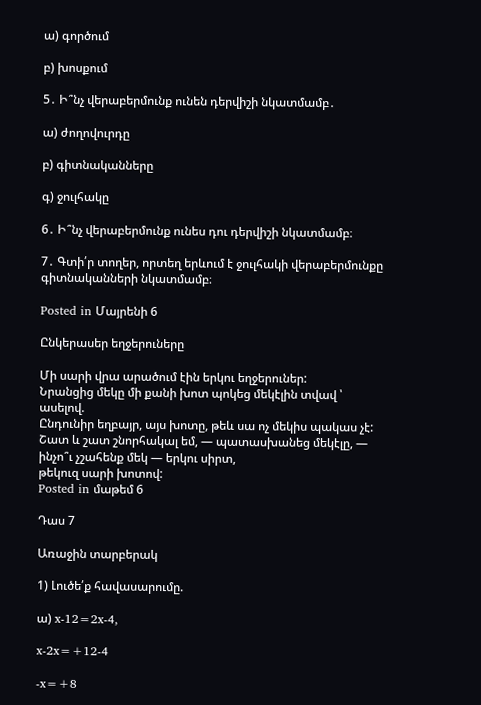ա) գործում

բ) խոսքում

5․ Ի՞նչ վերաբերմունք ունեն դերվիշի նկատմամբ․

ա) ժողովուրդը

բ) գիտնականները

գ) ջուլհակը

6․ Ի՞նչ վերաբերմունք ունես դու դերվիշի նկատմամբ։

7․ Գտի՛ր տողեր, որտեղ երևում է ջուլհակի վերաբերմունքը գիտնականների նկատմամբ։

Posted in Մայրենի 6

Ընկերասեր եղջերուները

Մի սարի վրա արածում էին երկու եղջերուներ:
Նրանցից մեկը մի քանի խոտ պոկեց մեկէլին տվավ ՝ ասելով.
Ընդունիր եղբայր, այս խոտը, թեև սա ոչ մեկիս պակաս չէ:
Շատ և շատ շնորհակալ եմ, — պատասխանեց մեկէլը, — ինչո՞ւ չշահենք մեկ — երկու սիրտ,
թեկուզ սարի խոտով:
Posted in մաթեմ 6

Դաս 7

Առաջին տարբերակ

1) Լուծե՛ք հավասարումը.

ա) x-12=2x-4,

x-2x=+12-4

-x=+8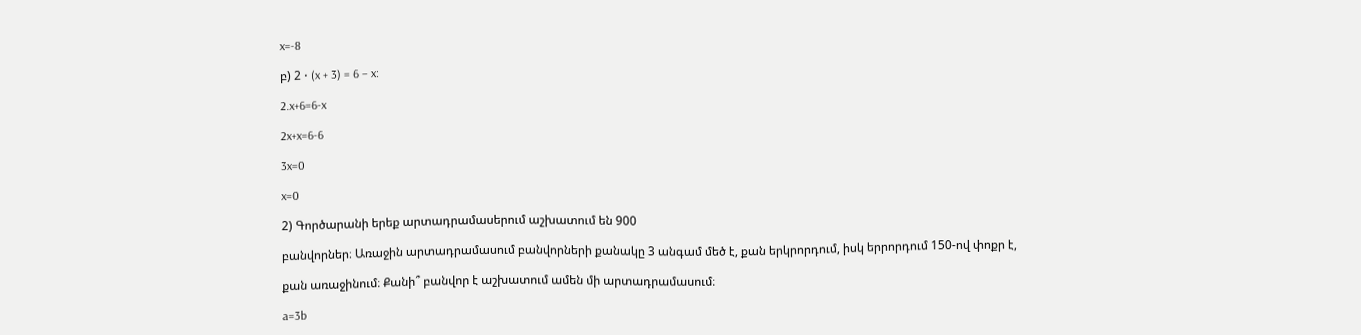x=-8

բ) 2 ⋅ (x + 3) = 6 – x:

2.x+6=6-x

2x+x=6-6

3x=0

x=0

2) Գործարանի երեք արտադրամասերում աշխատում են 900

բանվորներ։ Առաջին արտադրամասում բանվորների քանակը 3 անգամ մեծ է, քան երկրորդում, իսկ երրորդում 150-ով փոքր է,

քան առաջինում։ Քանի՞ բանվոր է աշխատում ամեն մի արտադրամասում։

a=3b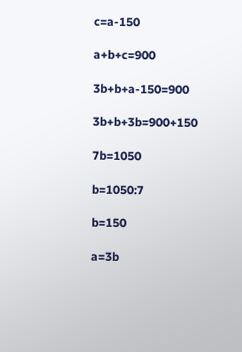c=a-150

a+b+c=900

3b+b+a-150=900

3b+b+3b=900+150

7b=1050

b=1050:7

b=150

a=3b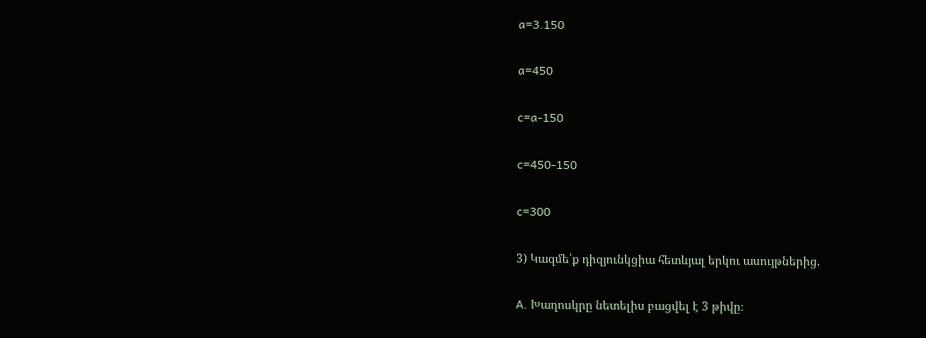a=3.150

a=450

c=a-150

c=450-150

c=300

3) Կազմե՛ք դիզյունկցիա հետևյալ երկու ասույթներից.

A. Խաղոսկրը նետելիս բացվել է 3 թիվը։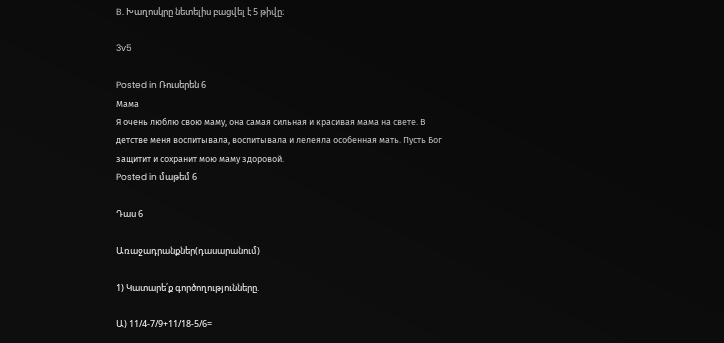B. Խաղոսկրը նետելիս բացվել է 5 թիվը։

3v5

Posted in Ռուսերեն 6
Мама
Я очень люблю свою маму, она самая сильная и красивая мама на свете. В детстве меня воспитывала, воспитывала и лелеяла особенная мать. Пусть Бог защитит и сохранит мою маму здоровой.
Posted in մաթեմ 6

Դաս 6

Առաջադրանքներ(դասարանում)

1) Կատարե՛ք գործողությունները.

Ա) 11/4-7/9+11/18-5/6=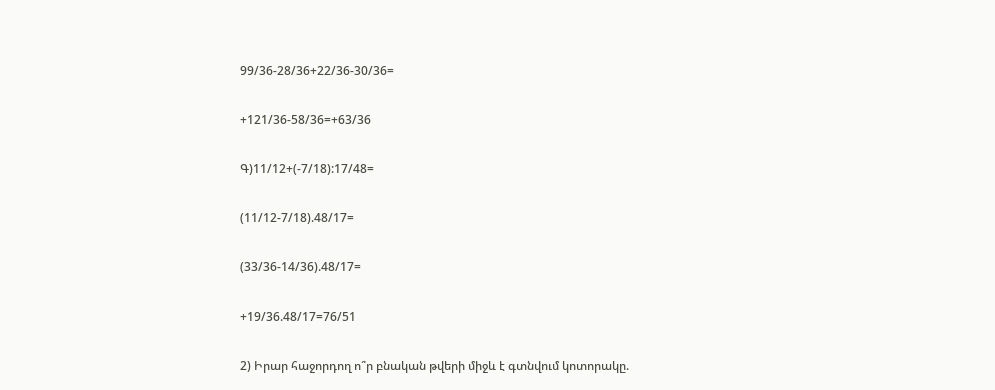99/36-28/36+22/36-30/36=

+121/36-58/36=+63/36

Գ)11/12+(-7/18):17/48=

(11/12-7/18).48/17=

(33/36-14/36).48/17=

+19/36.48/17=76/51

2) Իրար հաջորդող ո՞ր բնական թվերի միջև է գտնվում կոտորակը.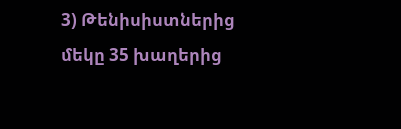3) Թենիսիստներից մեկը 35 խաղերից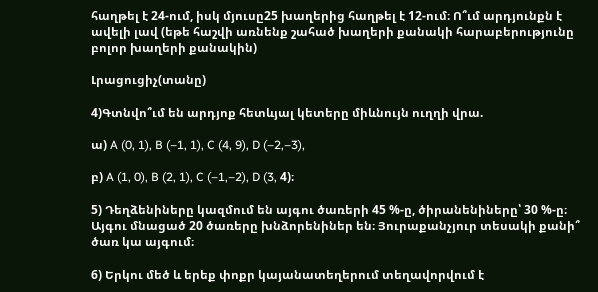հաղթել է 24-ում, իսկ մյուսը25 խաղերից հաղթել է 12-ում։ Ո՞ւմ արդյունքն է ավելի լավ (եթե հաշվի առնենք շահած խաղերի քանակի հարաբերությունը բոլոր խաղերի քանակին)

Լրացուցիչ(տանը)

4)Գտնվո՞ւմ են արդյոք հետևյալ կետերը միևնույն ուղղի վրա.

ա) A (0, 1), B (–1, 1), C (4, 9), D (–2,–3),

բ) A (1, 0), B (2, 1), C (–1,–2), D (3, 4)։

5) Դեղձենիները կազմում են այգու ծառերի 45 %-ը, ծիրանենիները՝ 30 %-ը։ Այգու մնացած 20 ծառերը խնձորենիներ են։ Յուրաքանչյուր տեսակի քանի՞ ծառ կա այգում։

6) Երկու մեծ և երեք փոքր կայանատեղերում տեղավորվում է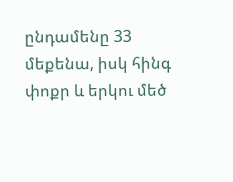ընդամենը 33 մեքենա, իսկ հինգ փոքր և երկու մեծ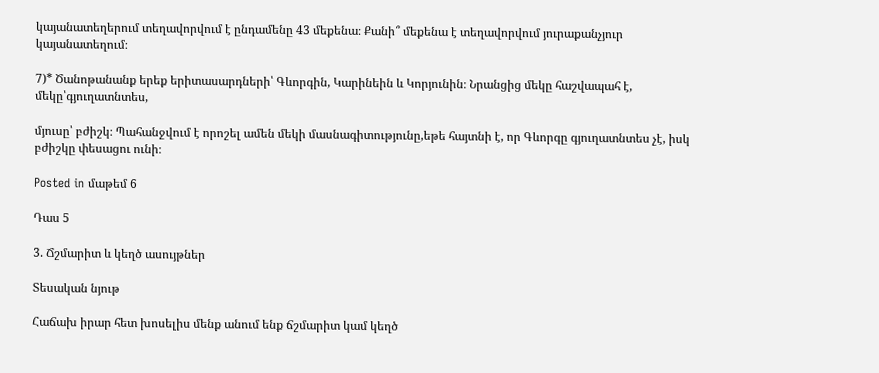կայանատեղերում տեղավորվում է ընդամենը 43 մեքենա։ Քանի՞ մեքենա է տեղավորվում յուրաքանչյուր կայանատեղում։

7)* Ծանոթանանք երեք երիտասարդների՝ Գևորգին, Կարինեին և Կորյունին։ Նրանցից մեկը հաշվապահ է, մեկը՝գյուղատնտես,

մյուսը՝ բժիշկ։ Պահանջվում է որոշել ամեն մեկի մասնագիտությունը,եթե հայտնի է, որ Գևորգը գյուղատնտես չէ, իսկ բժիշկը փեսացու ունի։

Posted in մաթեմ 6

Դաս 5

3. Ճշմարիտ և կեղծ ասույթներ

Տեսական նյութ

Հաճախ իրար հետ խոսելիս մենք անում ենք ճշմարիտ կամ կեղծ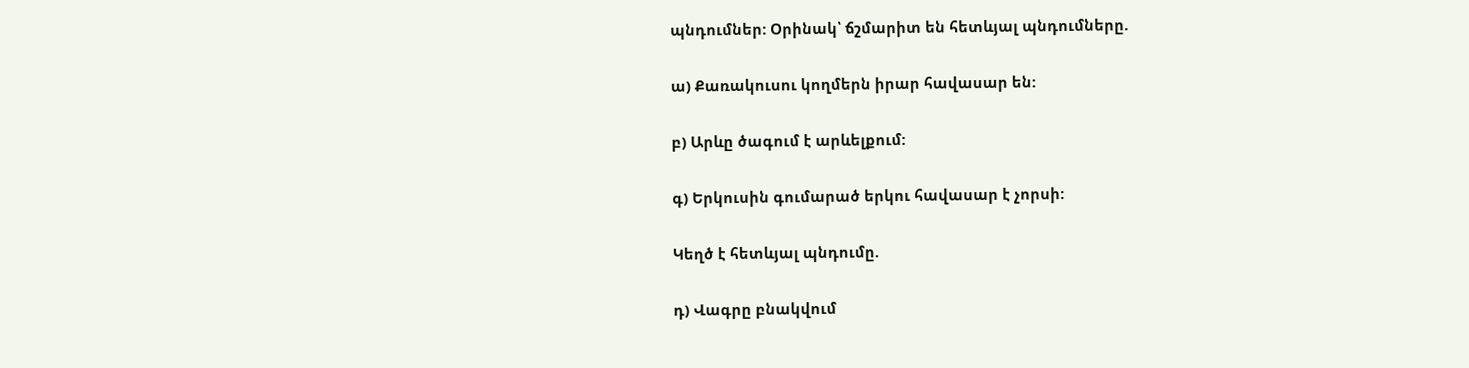պնդումներ: Օրինակ՝ ճշմարիտ են հետևյալ պնդումները.

ա) Քառակուսու կողմերն իրար հավասար են:

բ) Արևը ծագում է արևելքում:

գ) Երկուսին գումարած երկու հավասար է չորսի:

Կեղծ է հետևյալ պնդումը.

դ) Վագրը բնակվում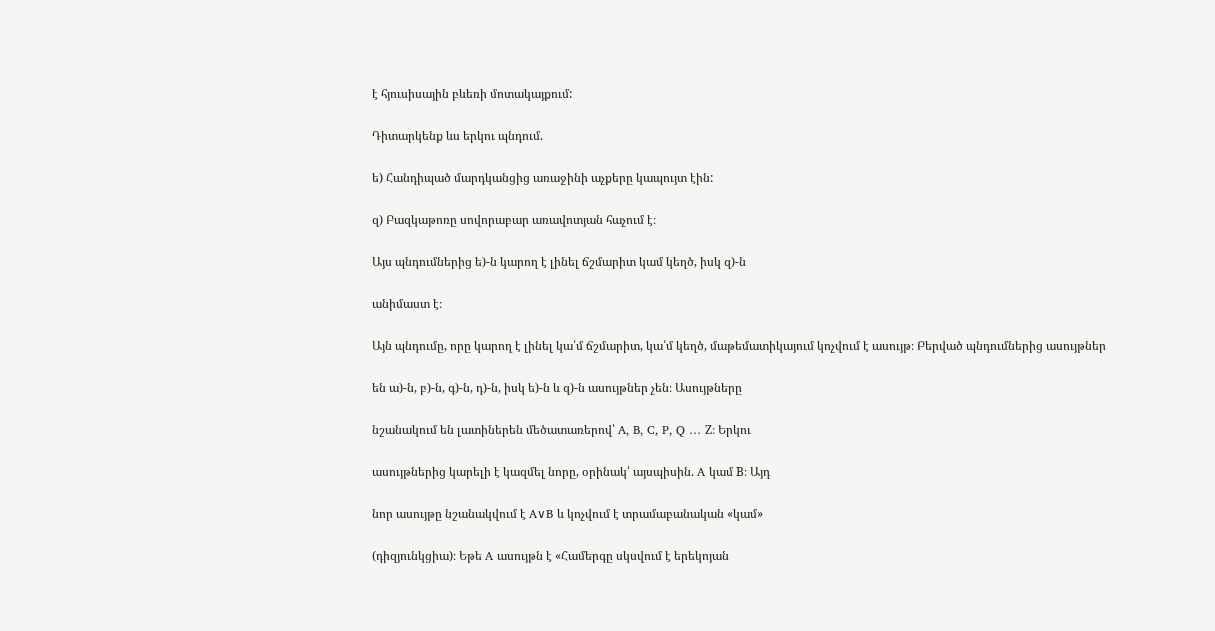է հյուսիսային բևեռի մոտակայքում:

Դիտարկենք ևս երկու պնդում.

ե) Հանդիպած մարդկանցից առաջինի աչքերը կապույտ էին:

զ) Բազկաթոռը սովորաբար առավոտյան հաչում է։

Այս պնդումներից ե)-ն կարող է լինել ճշմարիտ կամ կեղծ, իսկ զ)-ն

անիմաստ է։

Այն պնդումը, որը կարող է լինել կա՛մ ճշմարիտ, կա՛մ կեղծ, մաթեմատիկայում կոչվում է ասույթ։ Բերված պնդումներից ասույթներ

են ա)-ն, բ)-ն, գ)-ն, դ)-ն, իսկ ե)-ն և զ)-ն ասույթներ չեն։ Ասույթները

նշանակում են լատիներեն մեծատառերով՝ A, B, C, P, Q … Z։ Երկու

ասույթներից կարելի է կազմել նորը, օրինակ՝ այսպիսին. A կամ B։ Այդ

նոր ասույթը նշանակվում է A∨B և կոչվում է տրամաբանական «կամ»

(դիզյունկցիա)։ Եթե A ասույթն է «Համերգը սկսվում է երեկոյան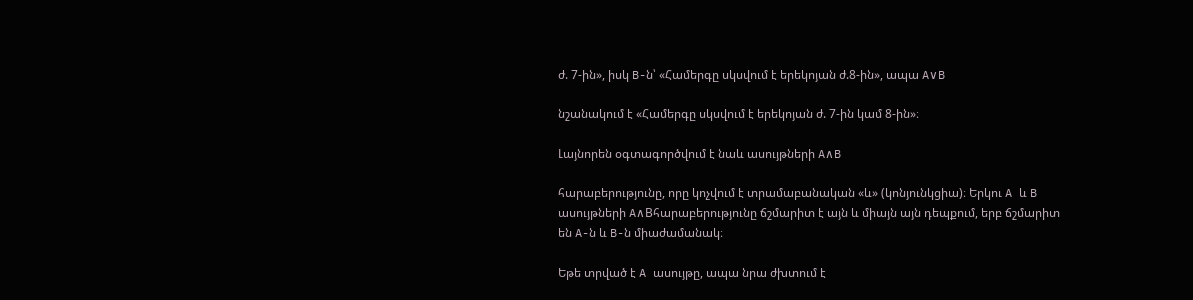ժ. 7-ին», իսկ B-ն՝ «Համերգը սկսվում է երեկոյան ժ.8-ին», ապա A∨B

նշանակում է «Համերգը սկսվում է երեկոյան ժ. 7-ին կամ 8-ին»։

Լայնորեն օգտագործվում է նաև ասույթների A∧B

հարաբերությունը, որը կոչվում է տրամաբանական «և» (կոնյունկցիա)։ Երկու A և B ասույթների A∧Bհարաբերությունը ճշմարիտ է այն և միայն այն դեպքում, երբ ճշմարիտ են A-ն և B-ն միաժամանակ։

Եթե տրված է A ասույթը, ապա նրա ժխտում է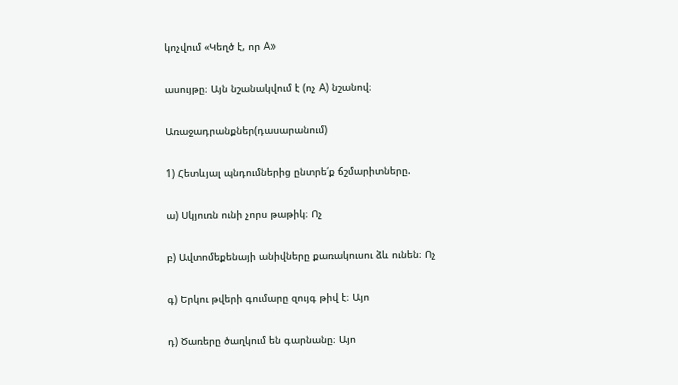կոչվում «Կեղծ է, որ A»

ասույթը։ Այն նշանակվում է (ոչ A) նշանով։

Առաջադրանքներ(դասարանում)

1) Հետևյալ պնդումներից ընտրե՛ք ճշմարիտները.

ա) Սկյուռն ունի չորս թաթիկ։ Ոչ

բ) Ավտոմեքենայի անիվները քառակուսու ձև ունեն։ Ոչ

գ) Երկու թվերի գումարը զույգ թիվ է։ Այո

դ) Ծառերը ծաղկում են գարնանը։ Այո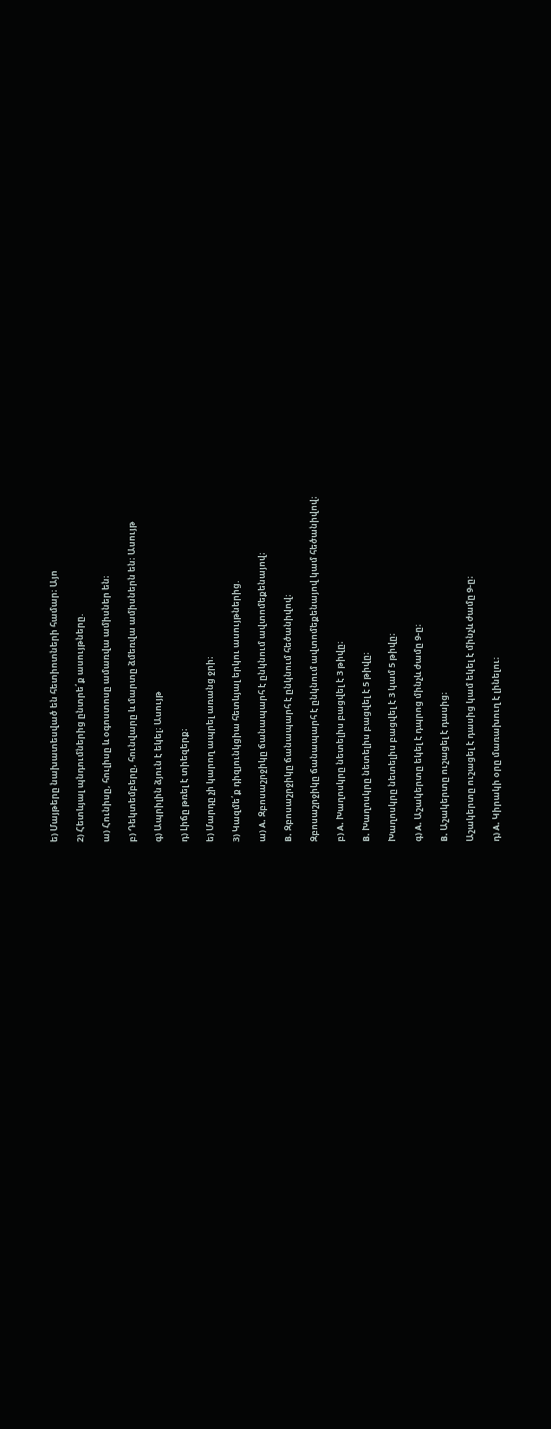ե) Մայթերը նախատեսված են հետիոտների համար։ Այո

2) Հետևյալ պնդումներից ընտրե՛ք ասույթները.

ա) Հունիսը, հուլիսը և օգոստոսը ամառվա ամիսներ են։

բ) Դեկտեմբերը, հունվարը և մարտը ձմեռվա ամիսներն են։ Ասույթ

գ) Ապրիլին ձյուն է եկել։ Ասույթ

դ) Լիճը թռել է տիեզերք։

ե) Մարդը չի կարող ապրել առանց ջրի։

3) Կազմե՛ք դիզյունկցիա հետևյալ երկու ասույթներից.

ա) A. Զբոսաշրջիկը ճանապարհ է ընկնում ավտոմեքենայով։

B. Զբոսաշրջիկը ճանապարհ է ընկնում հեծանիվով։

Զբոսաշրջիկը ճանապարհ է ընկնում ավտոմեքենայով կամ հեծանիվով։

բ) A. Խաղոսկրը նետելիս բացվել է 3 թիվը։

B. Խաղոսկրը նետելիս բացվել է 5 թիվը։

Խաղոսկրը նետելիս բացվել է 3 կամ 5 թիվը։

գ) A. Աշակերտը եկել է դպրոց մինչև ժամը 9-ը։

B. Աշակերտը ուշացել է դասից։

Աշակերտը ուշացել է դասից կամ եկել է մինչև ժամը 9-ը։

դ) A. Կիրակի օրը մառախուղ է լինելու։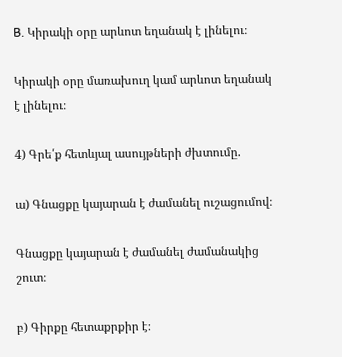B. Կիրակի օրը արևոտ եղանակ է լինելու։

Կիրակի օրը մառախուղ կամ արևոտ եղանակ է լինելու։

4) Գրե՛ք հետևյալ ասույթների ժխտումը.

ա) Գնացքը կայարան է ժամանել ուշացումով։

Գնացքը կայարան է ժամանել ժամանակից շուտ։

բ) Գիրքը հետաքրքիր է։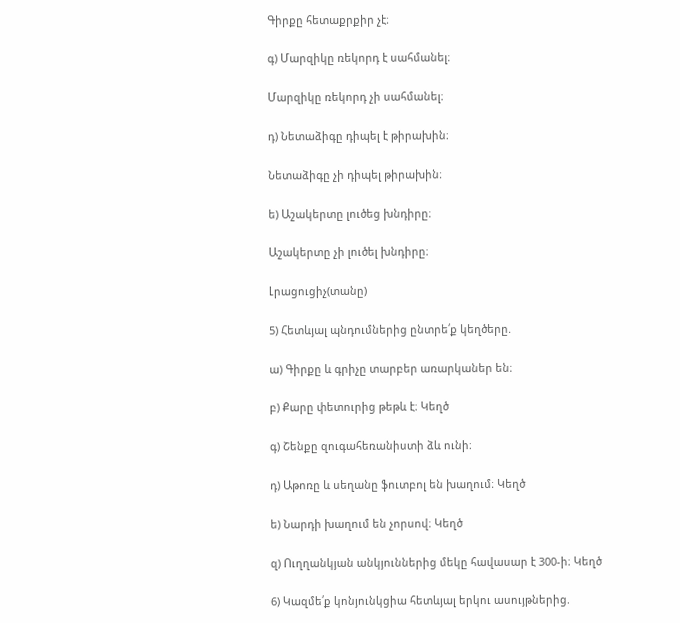Գիրքը հետաքրքիր չէ։

գ) Մարզիկը ռեկորդ է սահմանել։

Մարզիկը ռեկորդ չի սահմանել։

դ) Նետաձիգը դիպել է թիրախին։

Նետաձիգը չի դիպել թիրախին։

ե) Աշակերտը լուծեց խնդիրը։

Աշակերտը չի լուծել խնդիրը։

Լրացուցիչ(տանը)

5) Հետևյալ պնդումներից ընտրե՛ք կեղծերը.

ա) Գիրքը և գրիչը տարբեր առարկաներ են։

բ) Քարը փետուրից թեթև է։ Կեղծ

գ) Շենքը զուգահեռանիստի ձև ունի։

դ) Աթոռը և սեղանը ֆուտբոլ են խաղում։ Կեղծ

ե) Նարդի խաղում են չորսով։ Կեղծ

զ) Ուղղանկյան անկյուններից մեկը հավասար է 300-ի։ Կեղծ

6) Կազմե՛ք կոնյունկցիա հետևյալ երկու ասույթներից.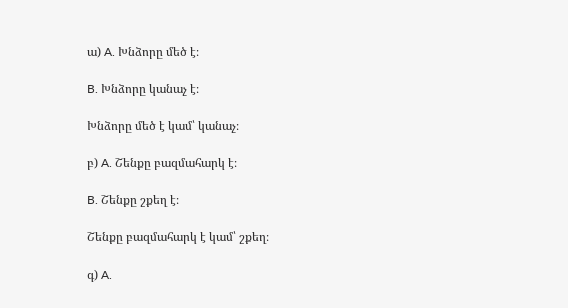ա) A. Խնձորը մեծ է։

B. Խնձորը կանաչ է։

Խնձորը մեծ է կամ՝ կանաչ։

բ) A. Շենքը բազմահարկ է։

B. Շենքը շքեղ է։

Շենքը բազմահարկ է կամ՝ շքեղ։

գ) A.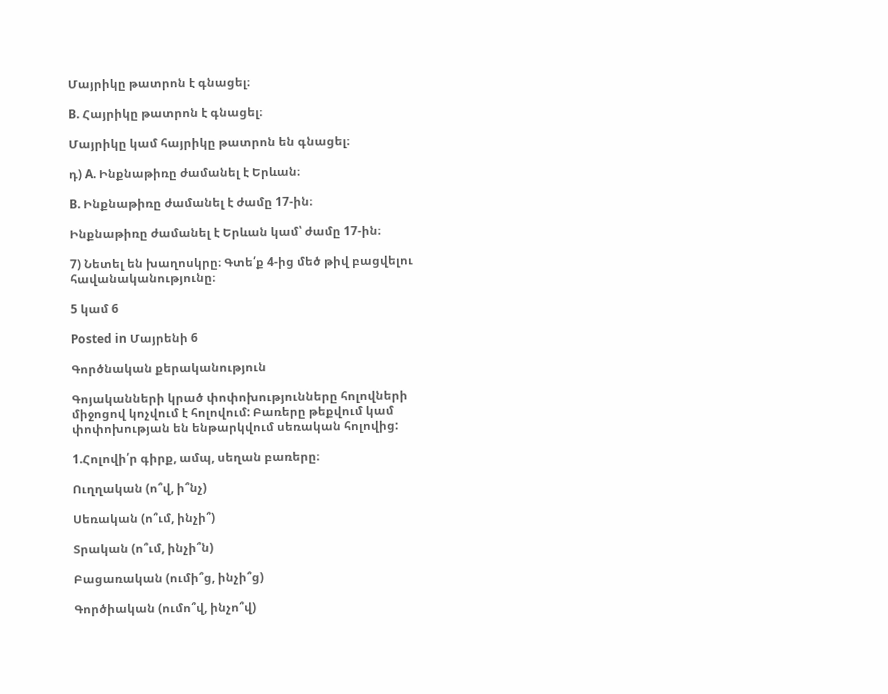Մայրիկը թատրոն է գնացել։

B. Հայրիկը թատրոն է գնացել։

Մայրիկը կամ հայրիկը թատրոն են գնացել։

դ) A. Ինքնաթիռը ժամանել է Երևան։

B. Ինքնաթիռը ժամանել է ժամը 17-ին։

Ինքնաթիռը ժամանել է Երևան կամ՝ ժամը 17-ին։

7) Նետել են խաղոսկրը։ Գտե՛ք 4-ից մեծ թիվ բացվելու հավանականությունը։

5 կամ 6

Posted in Մայրենի 6

Գործնական քերականություն

Գոյականների կրած փոփոխությունները հոլովների միջոցով կոչվում է հոլովում: Բառերը թեքվում կամ փոփոխության են ենթարկվում սեռական հոլովից:

1.Հոլովի՛ր գիրք, ամպ, սեղան բառերը։

Ուղղական (ո՞վ, ի՞նչ)

Սեռական (ո՞ւմ, ինչի՞)

Տրական (ո՞ւմ, ինչի՞ն)

Բացառական (ումի՞ց, ինչի՞ց)

Գործիական (ումո՞վ, ինչո՞վ)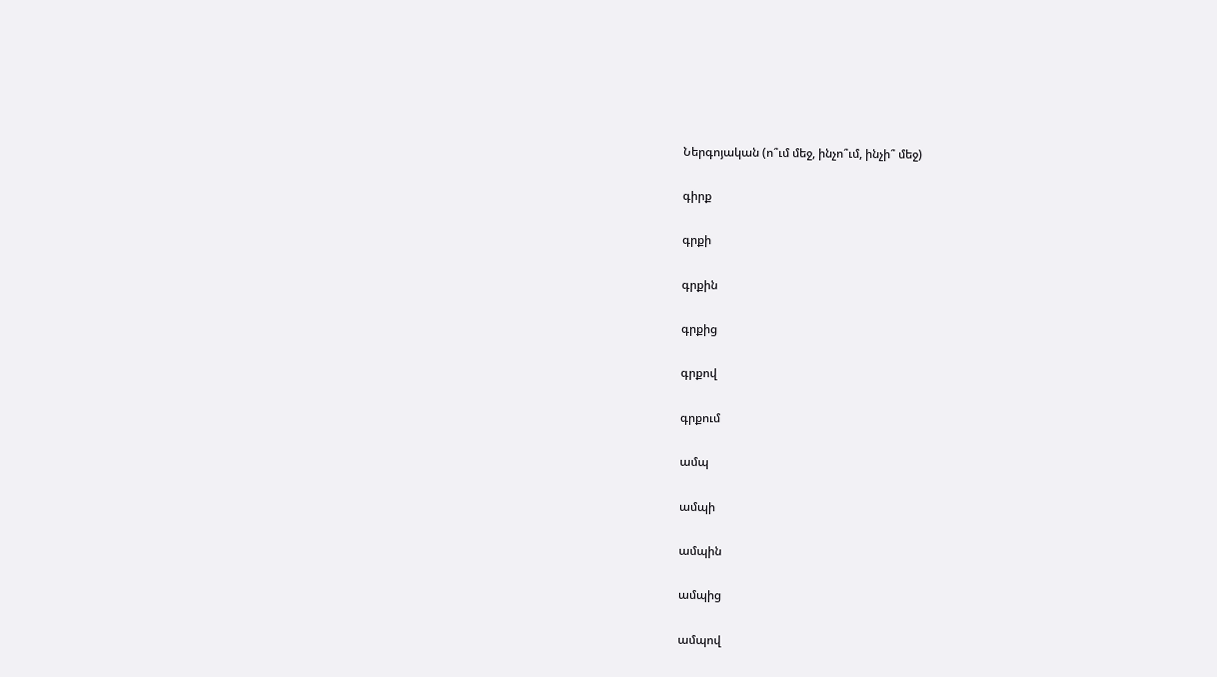Ներգոյական (ո՞ւմ մեջ, ինչո՞ւմ, ինչի՞ մեջ)

գիրք

գրքի

գրքին

գրքից

գրքով

գրքում

ամպ

ամպի

ամպին

ամպից

ամպով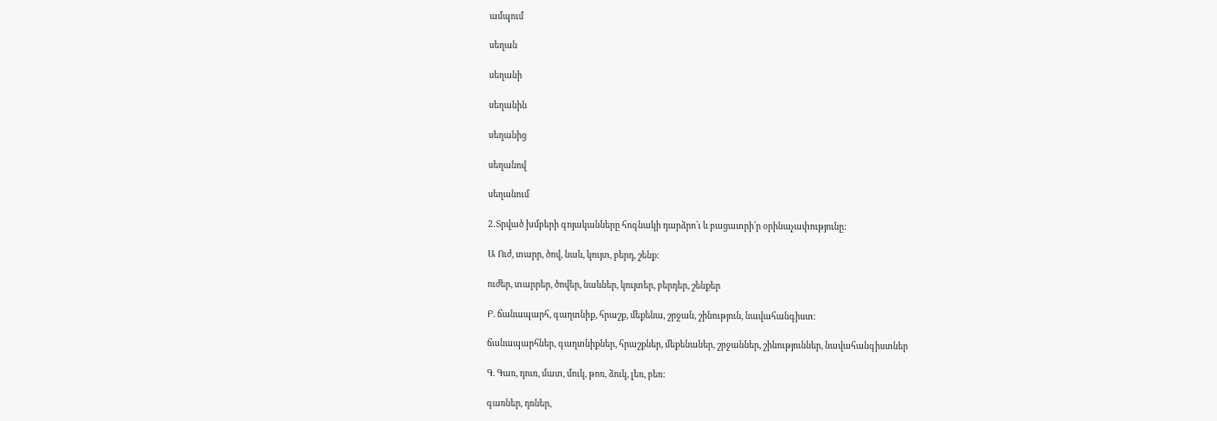ամպում

սեղան

սեղանի

սեղանին

սեղանից

սեղանով

սեղանում

2․Տրված խմբերի գոյականները հոգնակի դարձրո՛ւ և բացատրի՛ր օրինաչափությունը:

Ա Ուժ, տարր, ծով, նաև, կույտ, բերդ, շենք:

ուժեր, տարրեր, ծովեր, նաևներ, կույտեր, բերդեր, շենքեր

Բ. ճանապարհ, գաղտնիք, հրաշք, մեքենա, շրջան, շինություն, նավահանգիստ:

ճանապարհներ, գաղտնիքներ, հրաշքներ, մեքենաներ, շրջաններ, շինություններ, նավահանգիստներ

Գ. Գառ, դուռ, մատ, մուկ, թոռ, ձուկ, լեռ, բեռ:

գառներ, դռներ,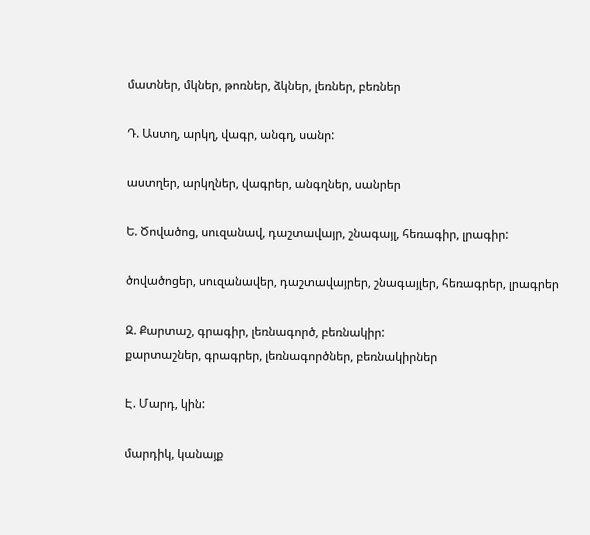մատներ, մկներ, թոռներ, ձկներ, լեռներ, բեռներ

Դ. Աստղ, արկղ, վագր, անգղ, սանր:

աստղեր, արկղներ, վագրեր, անգղներ, սանրեր

Ե. Ծովածոց, սուզանավ, դաշտավայր, շնագայլ, հեռագիր, լրագիր:

ծովածոցեր, սուզանավեր, դաշտավայրեր, շնագայլեր, հեռագրեր, լրագրեր

Զ. Քարտաշ, գրագիր, լեռնագործ, բեռնակիր:
քարտաշներ, գրագրեր, լեռնագործներ, բեռնակիրներ

Է. Մարդ, կին:

մարդիկ, կանայք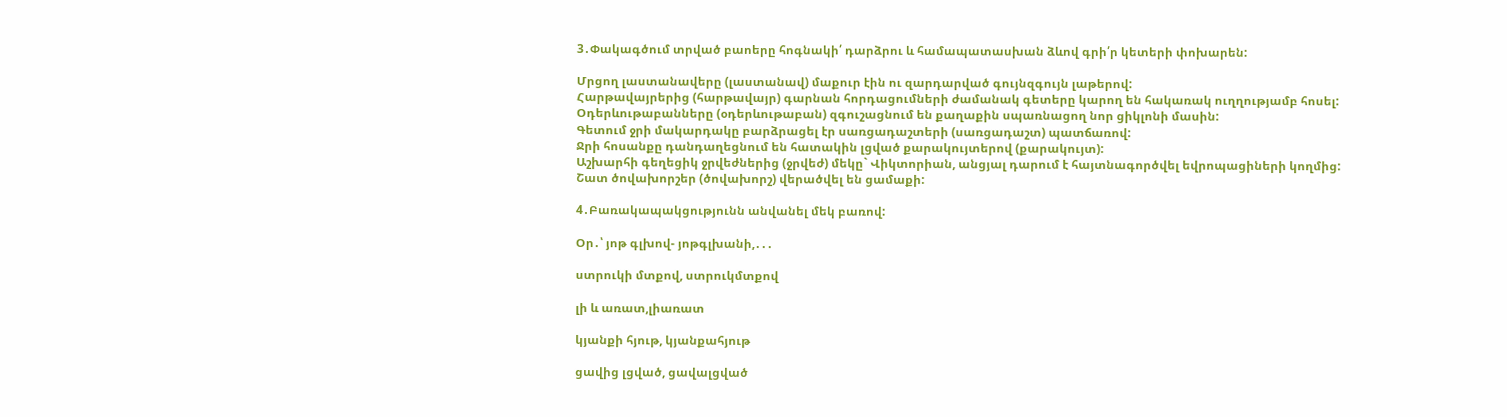3․Փակագծում տրված բաոերը հոգնակի՛ դարձրու և համապատասխան ձևով գրի՛ր կետերի փոխարեն:

Մրցող լաստանավերը (լաստանավ) մաքուր էին ու զարդարված գույնզգույն լաթերով:
Հարթավայրերից (հարթավայր) գարնան հորդացումների ժամանակ գետերը կարող են հակառակ ուղղությամբ հոսել:
Օդերևութաբանները (օդերևութաբան) զգուշացնում են քաղաքին սպառնացող նոր ցիկլոնի մասին:
Գետում ջրի մակարդակը բարձրացել էր սառցադաշտերի (սառցադաշտ) պատճառով:
Ջրի հոսանքը դանդաղեցնում են հատակին լցված քարակույտերով (քարակույտ):
Աշխարհի գեղեցիկ ջրվեժներից (ջրվեժ) մեկը` Վիկտորիան, անցյալ դարում է հայտնագործվել եվրոպացիների կողմից:
Շատ ծովախորշեր (ծովախորշ) վերածվել են ցամաքի:

4․Բառակապակցությունն անվանել մեկ բառով:

Օր․՝ յոթ գլխով- յոթգլխանի,․․․

ստրուկի մտքով, ստրուկմտքով

լի և առատ,լիառատ

կյանքի հյութ, կյանքահյութ

ցավից լցված, ցավալցված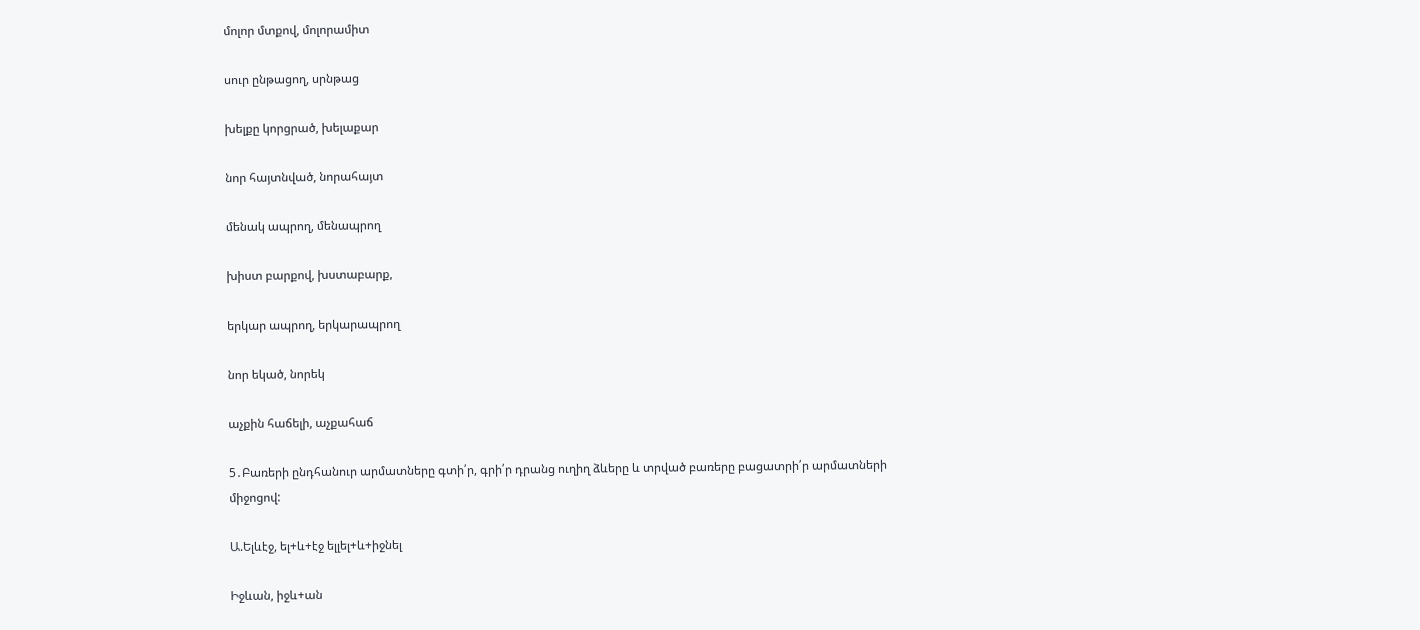մոլոր մտքով, մոլորամիտ

սուր ընթացող, սրնթաց

խելքը կորցրած, խելաքար

նոր հայտնված, նորահայտ

մենակ ապրող, մենապրող

խիստ բարքով, խստաբարք,

երկար ապրող, երկարապրող

նոր եկած, նորեկ

աչքին հաճելի, աչքահաճ

5․Բառերի ընդհանուր արմատները գտի՛ր, գրի՛ր դրանց ուղիղ ձևերը և տրված բառերը բացատրի՛ր արմատների միջոցով:

Ա.Ելևէջ, ել+և+էջ ելլել+և+իջնել

Իջևան, իջև+ան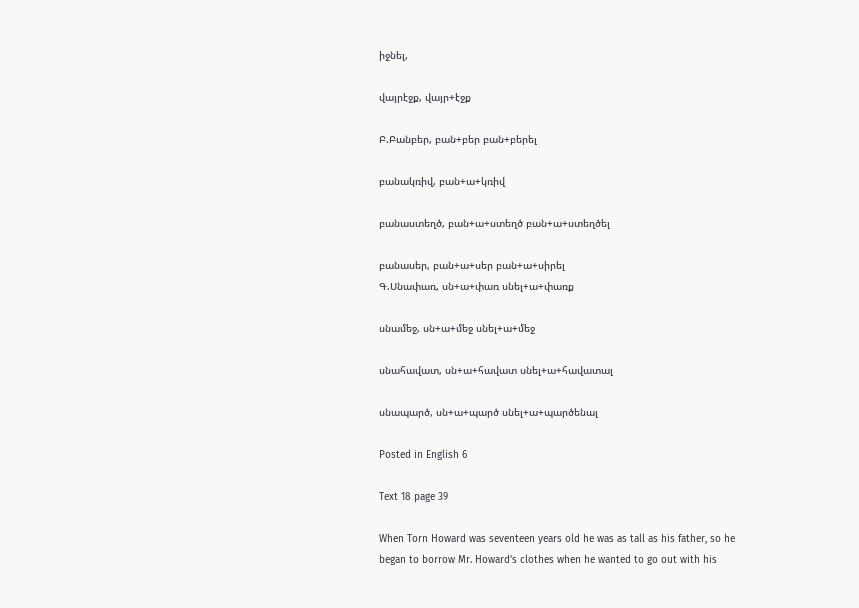իջնել,

վայրէջք, վայր+էջք

Բ.Բանբեր, բան+բեր բան+բերել

բանակռիվ, բան+ա+կռիվ

բանաստեղծ, բան+ա+ստեղծ բան+ա+ստեղծել

բանասեր, բան+ա+սեր բան+ա+սիրել
Գ.Սնափառ, սն+ա+փառ սնել+ա+փառք

սնամեջ, սն+ա+մեջ սնել+ա+մեջ

սնահավատ, սն+ա+հավատ սնել+ա+հավատալ

սնապարծ, սն+ա+պարծ սնել+ա+պարծենալ

Posted in English 6

Text 18 page 39

When Torn Howard was seventeen years old he was as tall as his father, so he
began to borrow Mr. Howard’s clothes when he wanted to go out with his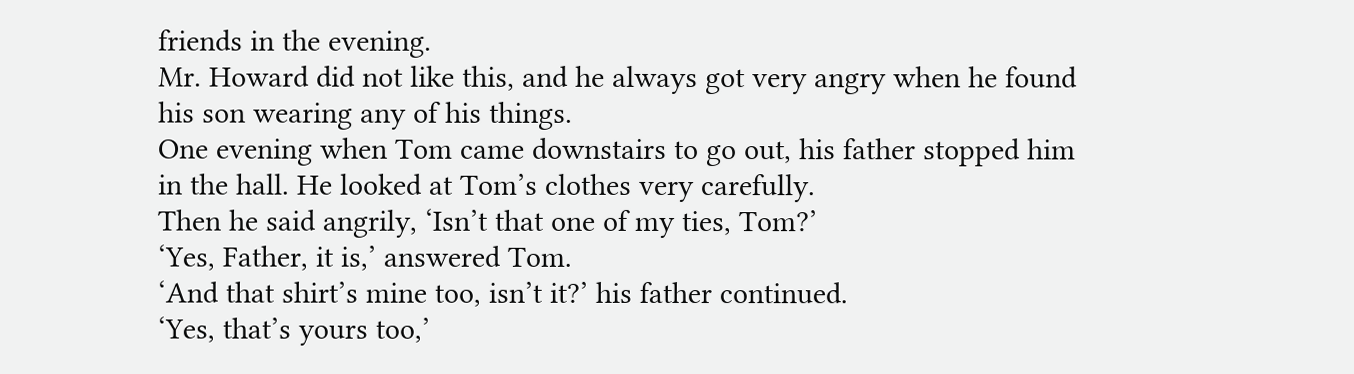friends in the evening.
Mr. Howard did not like this, and he always got very angry when he found
his son wearing any of his things.
One evening when Tom came downstairs to go out, his father stopped him
in the hall. He looked at Tom’s clothes very carefully.
Then he said angrily, ‘Isn’t that one of my ties, Tom?’
‘Yes, Father, it is,’ answered Tom.
‘And that shirt’s mine too, isn’t it?’ his father continued.
‘Yes, that’s yours too,’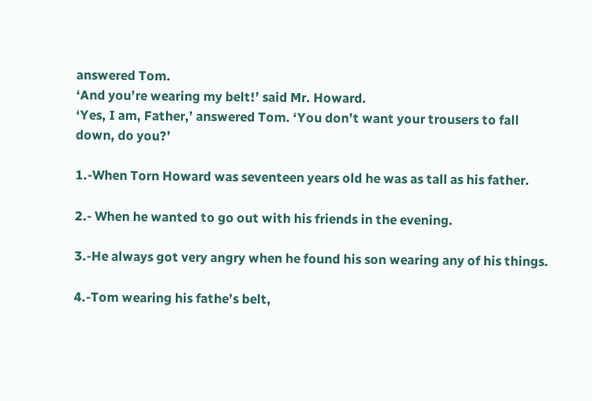answered Tom.
‘And you’re wearing my belt!’ said Mr. Howard.
‘Yes, I am, Father,’ answered Tom. ‘You don’t want your trousers to fall
down, do you?’

1.-When Torn Howard was seventeen years old he was as tall as his father.

2.- When he wanted to go out with his friends in the evening.

3.-He always got very angry when he found his son wearing any of his things.

4.-Tom wearing his fathe’s belt,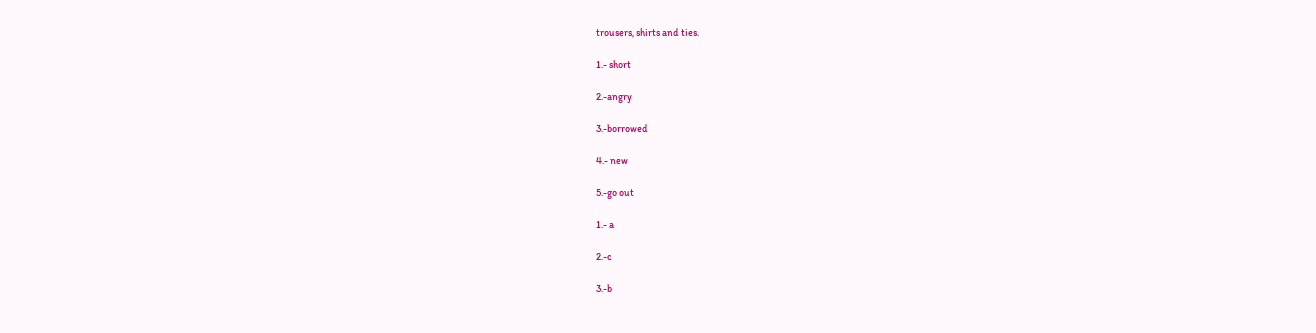trousers, shirts and ties.

1.- short

2.-angry

3.-borrowed

4.- new

5.-go out

1.- a

2.-c

3.-b